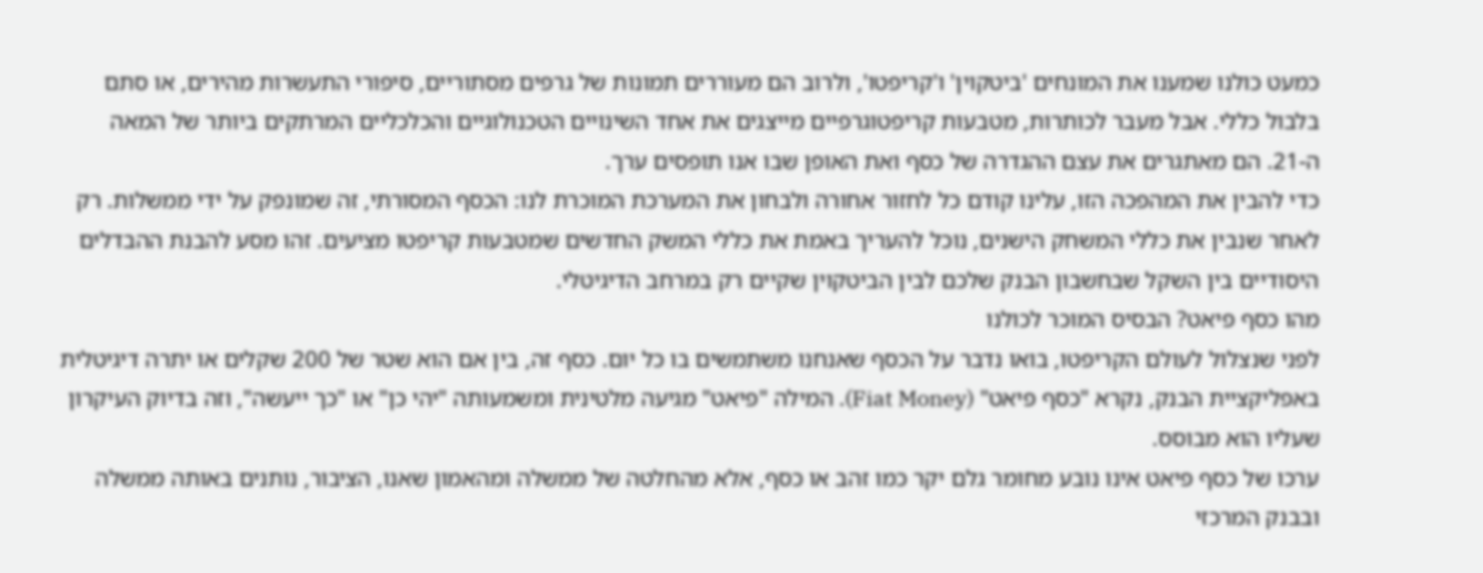כמעט כולנו שמענו את המונחים 'ביטקוין' ו'קריפטו', ולרוב הם מעוררים תמונות של גרפים מסתוריים, סיפורי התעשרות מהירים, או סתם בלבול כללי. אבל מעבר לכותרות, מטבעות קריפטוגרפיים מייצגים את אחד השינויים הטכנולוגיים והכלכליים המרתקים ביותר של המאה ה-21. הם מאתגרים את עצם ההגדרה של כסף ואת האופן שבו אנו תופסים ערך.
כדי להבין את המהפכה הזו, עלינו קודם כל לחזור אחורה ולבחון את המערכת המוכרת לנו: הכסף המסורתי, זה שמונפק על ידי ממשלות. רק לאחר שנבין את כללי המשחק הישנים, נוכל להעריך באמת את כללי המשק החדשים שמטבעות קריפטו מציעים. זהו מסע להבנת ההבדלים היסודיים בין השקל שבחשבון הבנק שלכם לבין הביטקוין שקיים רק במרחב הדיגיטלי.
מהו כסף פיאט? הבסיס המוכר לכולנו
לפני שנצלול לעולם הקריפטו, בואו נדבר על הכסף שאנחנו משתמשים בו כל יום. כסף זה, בין אם הוא שטר של 200 שקלים או יתרה דיגיטלית באפליקציית הבנק, נקרא "כסף פיאט" (Fiat Money). המילה "פיאט" מגיעה מלטינית ומשמעותה "יהי כן" או "כך ייעשה", וזה בדיוק העיקרון שעליו הוא מבוסס.
ערכו של כסף פיאט אינו נובע מחומר גלם יקר כמו זהב או כסף, אלא מהחלטה של ממשלה ומהאמון שאנו, הציבור, נותנים באותה ממשלה ובבנק המרכזי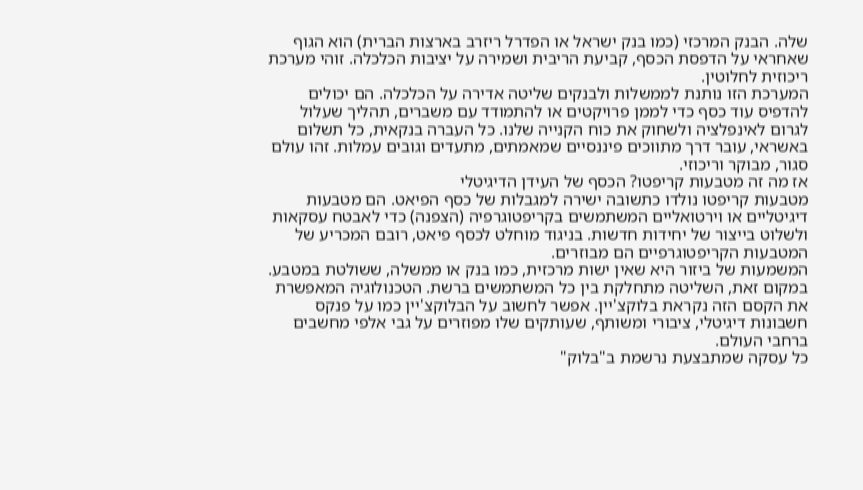שלה. הבנק המרכזי (כמו בנק ישראל או הפדרל ריזרב בארצות הברית) הוא הגוף שאחראי על הדפסת הכסף, קביעת הריבית ושמירה על יציבות הכלכלה. זוהי מערכת ריכוזית לחלוטין.
המערכת הזו נותנת לממשלות ולבנקים שליטה אדירה על הכלכלה. הם יכולים להדפיס עוד כסף כדי לממן פרויקטים או להתמודד עם משברים, תהליך שעלול לגרום לאינפלציה ולשחוק את כוח הקנייה שלנו. כל העברה בנקאית, כל תשלום באשראי, עובר דרך מתווכים פיננסיים שמאמתים, מתעדים וגובים עמלות. זהו עולם סגור, מבוקר וריכוזי.
אז מה זה מטבעות קריפטו? הכסף של העידן הדיגיטלי
מטבעות קריפטו נולדו כתשובה ישירה למגבלות של כסף הפיאט. הם מטבעות דיגיטליים או וירטואליים המשתמשים בקריפטוגרפיה (הצפנה) כדי לאבטח עסקאות ולשלוט בייצור של יחידות חדשות. בניגוד מוחלט לכסף פיאט, רובם המכריע של המטבעות הקריפטוגרפיים הם מבוזרים.
המשמעות של ביזור היא שאין ישות מרכזית, כמו בנק או ממשלה, ששולטת במטבע. במקום זאת, השליטה מתחלקת בין כל המשתמשים ברשת. הטכנולוגיה המאפשרת את הקסם הזה נקראת בלוקצ'יין. אפשר לחשוב על הבלוקצ'יין כמו על פנקס חשבונות דיגיטלי, ציבורי ומשותף, שעותקים שלו מפוזרים על גבי אלפי מחשבים ברחבי העולם.
כל עסקה שמתבצעת נרשמת ב"בלוק"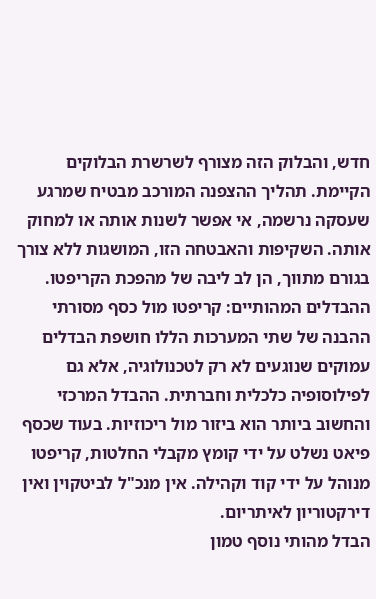חדש, והבלוק הזה מצורף לשרשרת הבלוקים הקיימת. תהליך ההצפנה המורכב מבטיח שמרגע שעסקה נרשמה, אי אפשר לשנות אותה או למחוק אותה. השקיפות והאבטחה הזו, המושגות ללא צורך בגורם מתווך, הן לב ליבה של מהפכת הקריפטו.
ההבדלים המהותיים: קריפטו מול כסף מסורתי
ההבנה של שתי המערכות הללו חושפת הבדלים עמוקים שנוגעים לא רק לטכנולוגיה, אלא גם לפילוסופיה כלכלית וחברתית. ההבדל המרכזי והחשוב ביותר הוא ביזור מול ריכוזיות. בעוד שכסף פיאט נשלט על ידי קומץ מקבלי החלטות, קריפטו מנוהל על ידי קוד וקהילה. אין מנכ"ל לביטקוין ואין דירקטוריון לאיתריום.
הבדל מהותי נוסף טמון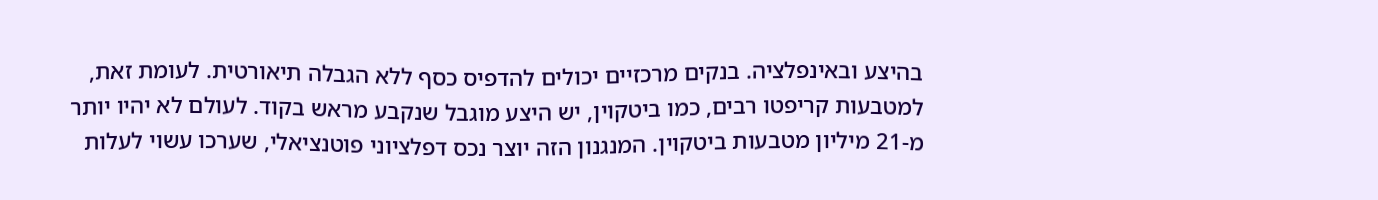בהיצע ובאינפלציה. בנקים מרכזיים יכולים להדפיס כסף ללא הגבלה תיאורטית. לעומת זאת, למטבעות קריפטו רבים, כמו ביטקוין, יש היצע מוגבל שנקבע מראש בקוד. לעולם לא יהיו יותר מ-21 מיליון מטבעות ביטקוין. המנגנון הזה יוצר נכס דפלציוני פוטנציאלי, שערכו עשוי לעלות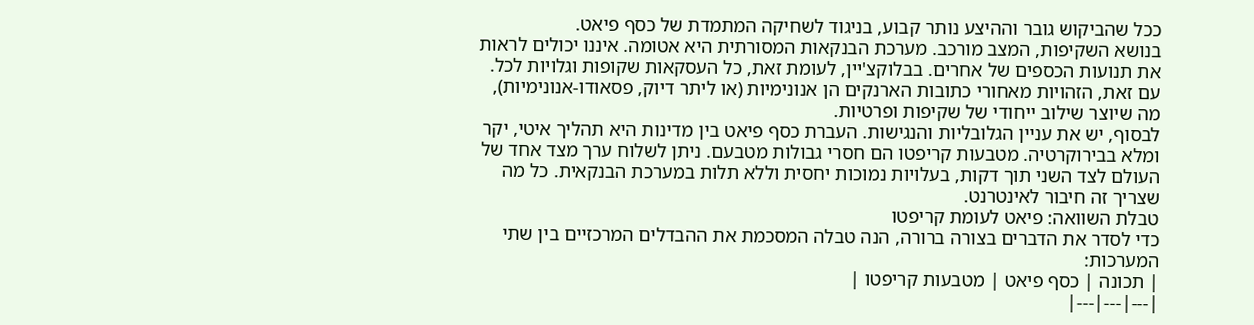ככל שהביקוש גובר וההיצע נותר קבוע, בניגוד לשחיקה המתמדת של כסף פיאט.
בנושא השקיפות, המצב מורכב. מערכת הבנקאות המסורתית היא אטומה. איננו יכולים לראות את תנועות הכספים של אחרים. בבלוקצ'יין, לעומת זאת, כל העסקאות שקופות וגלויות לכל. עם זאת, הזהויות מאחורי כתובות הארנקים הן אנונימיות (או ליתר דיוק, פסאודו-אנונימיות), מה שיוצר שילוב ייחודי של שקיפות ופרטיות.
לבסוף, יש את עניין הגלובליות והנגישות. העברת כסף פיאט בין מדינות היא תהליך איטי, יקר ומלא בבירוקרטיה. מטבעות קריפטו הם חסרי גבולות מטבעם. ניתן לשלוח ערך מצד אחד של העולם לצד השני תוך דקות, בעלויות נמוכות יחסית וללא תלות במערכת הבנקאית. כל מה שצריך זה חיבור לאינטרנט.
טבלת השוואה: פיאט לעומת קריפטו
כדי לסדר את הדברים בצורה ברורה, הנה טבלה המסכמת את ההבדלים המרכזיים בין שתי המערכות:
| תכונה | כסף פיאט | מטבעות קריפטו |
|---|---|---|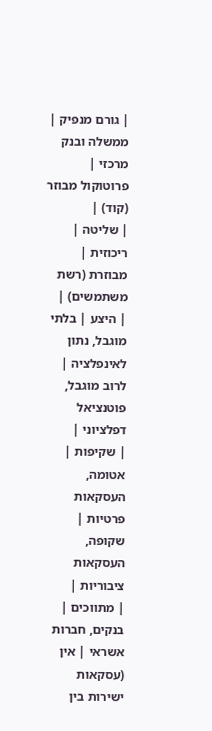| גורם מנפיק | ממשלה ובנק מרכזי | פרוטוקול מבוזר (קוד) |
| שליטה | ריכוזית | מבוזרת (רשת משתמשים) |
| היצע | בלתי מוגבל, נתון לאינפלציה | לרוב מוגבל, פוטנציאל דפלציוני |
| שקיפות | אטומה, העסקאות פרטיות | שקופה, העסקאות ציבוריות |
| מתווכים | בנקים, חברות אשראי | אין (עסקאות ישירות בין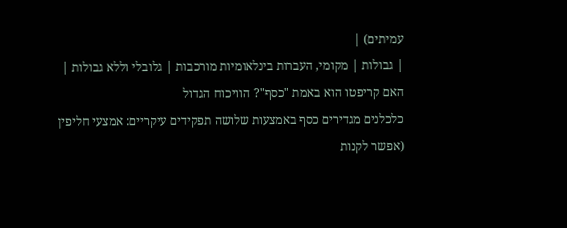עמיתים) |
| גבולות | מקומי, העברות בינלאומיות מורכבות | גלובלי וללא גבולות |
האם קריפטו הוא באמת "כסף"? הוויכוח הגדול
כלכלנים מגדירים כסף באמצעות שלושה תפקידים עיקריים: אמצעי חליפין (אפשר לקנות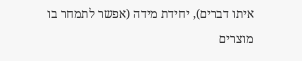איתו דברים), יחידת מידה (אפשר לתמחר בו מוצרים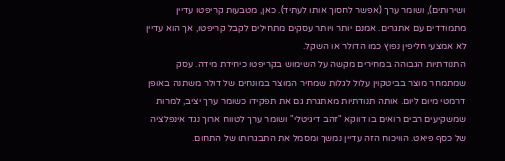ושירותים), ושומר ערך (אפשר לחסוך אותו לעתיד). כאן, מטבעות קריפטו עדיין מתמודדים עם אתגרים. אמנם יותר ויותר עסקים מתחילים לקבל קריפטו, אך הוא עדיין לא אמצעי חליפין נפוץ כמו הדולר או השקל.
התנודתיות הגבוהה במחירים מקשה על השימוש בקריפטו כיחידת מידה. עסק שמתמחר מוצר בביטקוין עלול לגלות שמחיר המוצר במונחים של דולר משתנה באופן דרמטי מיום ליום. אותה תנודתיות מאתגרת גם את תפקידו כשומר ערך יציב, למרות שמשקיעים רבים רואים בו דווקא "זהב דיגיטלי" ושומר ערך לטווח ארוך נגד אינפלציה של כסף פיאט. הוויכוח הזה עדיין נמשך ומסמל את התבגרותו של התחום.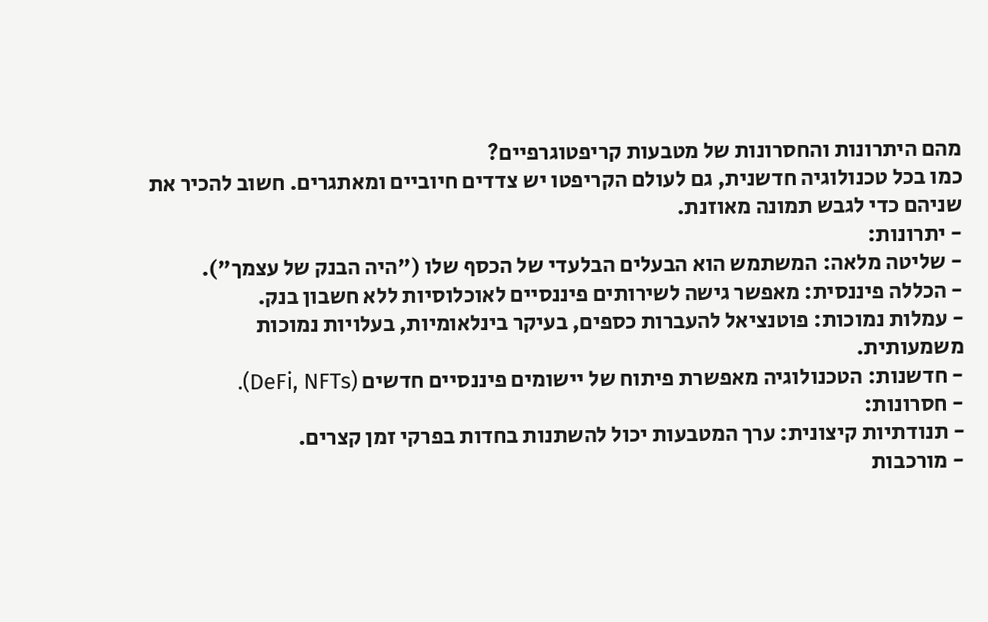מהם היתרונות והחסרונות של מטבעות קריפטוגרפיים?
כמו בכל טכנולוגיה חדשנית, גם לעולם הקריפטו יש צדדים חיוביים ומאתגרים. חשוב להכיר את שניהם כדי לגבש תמונה מאוזנת.
- יתרונות:
- שליטה מלאה: המשתמש הוא הבעלים הבלעדי של הכסף שלו ("היה הבנק של עצמך").
- הכללה פיננסית: מאפשר גישה לשירותים פיננסיים לאוכלוסיות ללא חשבון בנק.
- עמלות נמוכות: פוטנציאל להעברות כספים, בעיקר בינלאומיות, בעלויות נמוכות משמעותית.
- חדשנות: הטכנולוגיה מאפשרת פיתוח של יישומים פיננסיים חדשים (DeFi, NFTs).
- חסרונות:
- תנודתיות קיצונית: ערך המטבעות יכול להשתנות בחדות בפרקי זמן קצרים.
- מורכבות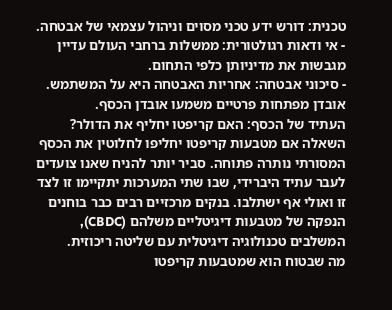טכנית: דורש ידע טכני מסוים וניהול עצמאי של אבטחה.
- אי ודאות רגולטורית: ממשלות ברחבי העולם עדיין מגבשות את מדיניותן כלפי התחום.
- סיכוני אבטחה: אחריות האבטחה היא על המשתמש. אובדן מפתחות פרטיים משמעו אובדן הכסף.
העתיד של הכסף: האם קריפטו יחליף את הדולר?
השאלה אם מטבעות קריפטו יחליפו לחלוטין את הכסף המסורתי נותרה פתוחה. סביר יותר להניח שאנו צועדים לעבר עתיד היברידי, שבו שתי המערכות יתקיימו זו לצד זו ואולי אף ישתלבו. בנקים מרכזיים רבים כבר בוחנים הנפקה של מטבעות דיגיטליים משלהם (CBDC), המשלבים טכנולוגיה דיגיטלית עם שליטה ריכוזית.
מה שבטוח הוא שמטבעות קריפטו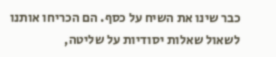כבר שינו את השיח על כסף. הם הכריחו אותנו לשאול שאלות יסודיות על שליטה,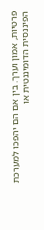פרטיות, אמון וערך. בין אם הם יהפכו למערכת הפיננסית הדומיננטית או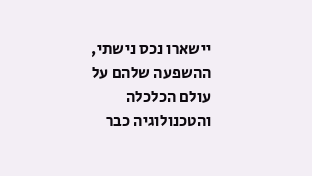יישארו נכס נישתי, ההשפעה שלהם על עולם הכלכלה והטכנולוגיה כבר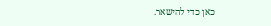כאן כדי להישאר.